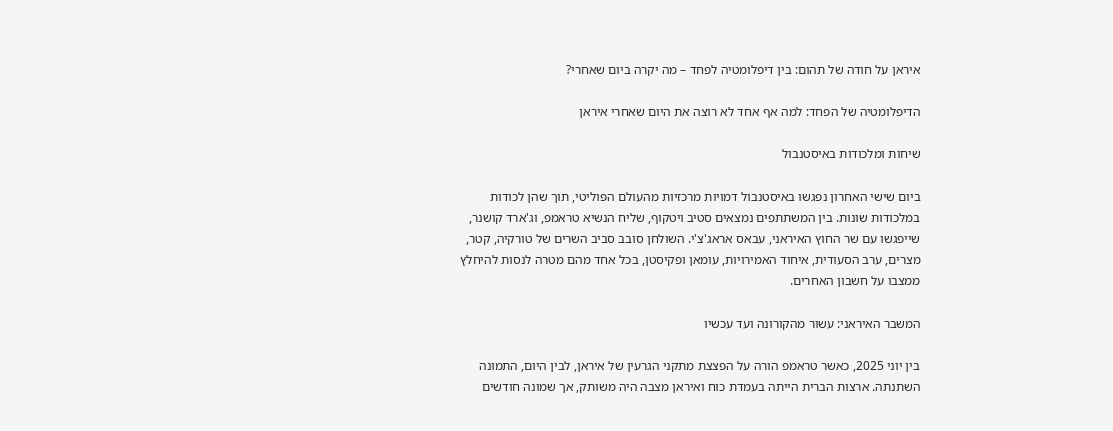איראן על חודה של תהום: בין דיפלומטיה לפחד – מה יקרה ביום שאחרי?

הדיפלומטיה של הפחד: למה אף אחד לא רוצה את היום שאחרי איראן

שיחות ומלכודות באיסטנבול

ביום שישי האחרון נפגשו באיסטנבול דמויות מרכזיות מהעולם הפוליטי, תוך שהן לכודות במלכודות שונות. בין המשתתפים נמצאים סטיב ויטקוף, שליח הנשיא טראמפ, וג'ארד קושנר, שייפגשו עם שר החוץ האיראני, עבאס אראג'צ'י. השולחן סובב סביב השרים של טורקיה, קטר, מצרים, ערב הסעודית, איחוד האמירויות, עומאן ופקיסטן, בכל אחד מהם מטרה לנסות להיחלץ ממצבו על חשבון האחרים.

המשבר האיראני: עשור מהקורונה ועד עכשיו

בין יוני 2025, כאשר טראמפ הורה על הפצצת מתקני הגרעין של איראן, לבין היום, התמונה השתנתה. ארצות הברית הייתה בעמדת כוח ואיראן מצבה היה משותק, אך שמונה חודשים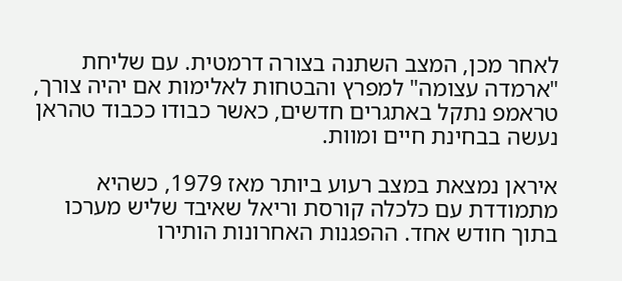לאחר מכן, המצב השתנה בצורה דרמטית. עם שליחת "ארמדה עצומה" למפרץ והבטחות לאלימות אם יהיה צורך, טראמפ נתקל באתגרים חדשים, כאשר כבודו ככבוד טהראן נעשה בבחינת חיים ומוות.

איראן נמצאת במצב רעוע ביותר מאז 1979, כשהיא מתמודדת עם כלכלה קורסת וריאל שאיבד שליש מערכו בתוך חודש אחד. ההפגנות האחרונות הותירו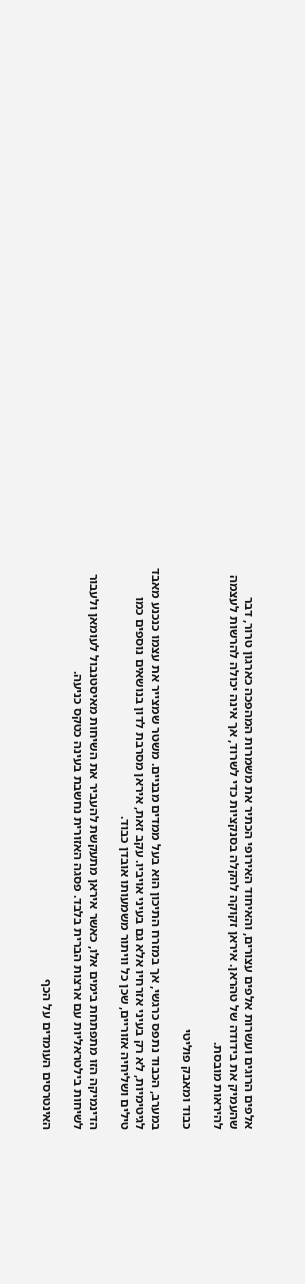אלפים הרוגים ועשרות אלפים עצורים, והאיחוד האירופי הכתיר את משמרות המהפכה כארגון טרור, דבר שהעמיק את בידודה של טהראן. איראן זקוקה להקלה בסנקציות כדי לשרוד, אך אינה יכולה להרשות לעצמה להיראות מובסת.

כבוד ומאבק פוליטי

במערב, הכבוד נתפס כרגשי, אך במזרח התיכון הוא בעל ממדים מבניים. משטר שמצייר את עצמו כנכנע מאבד לגיטימיות, לא רק בעיני אזרחיו אלא גם בעיני אויביו. עקב זאת, איראן מסרבת לדון בנושאים נוספים כמו טילים ושליחיה אזוריים, שכן כל וויתור משמעותו אובדן כבוד.

הדינמיקה הזו מתפתחת בימים אלו, כאשר איראן מתעקשת להעביר את השיחות מאיסטנבול לעומאן ולעבור לשיחות בילטראליות עם ארצות הברית בלבד. פסגה האזורית נחשבת בעינה כטקס כניעה.

האינטרסים העומדים על הכף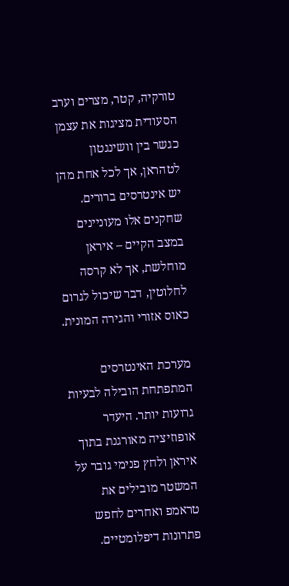טורקיה, קטר, מצרים וערב הסעודית מציגות את עצמן כגשר בין וושינגטון לטהראן, אך לכל אחת מהן יש אינטרסים ברורים. שחקנים אלו מעוניינים במצב הקיים – איראן מוחלשת, אך לא קרסה לחלוטין, דבר שיכול לגרום כאוס אזורי והגירה המונית.

מערכת האינטרסים המתפתחת הובילה לבעיות גרועות יותר. היעדר אופוזיציה מאורגנת בתוך איראן ולחץ פנימי גובר על המשטר מובילים את טראמפ ואחרים לחפש פתרונות דיפלומטיים.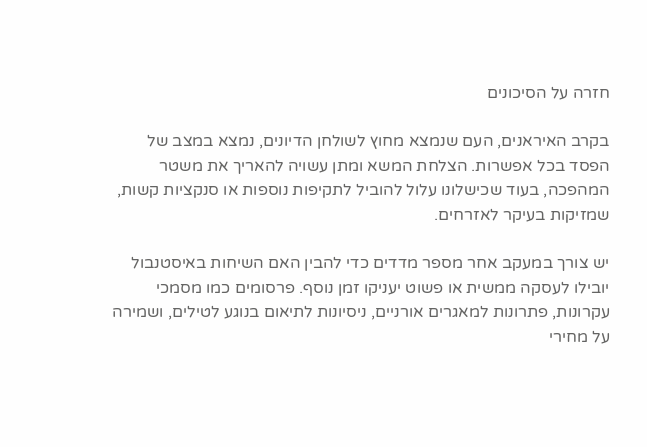חזרה על הסיכונים

בקרב האיראנים, העם שנמצא מחוץ לשולחן הדיונים, נמצא במצב של הפסד בכל אפשרות. הצלחת המשא ומתן עשויה להאריך את משטר המהפכה, בעוד שכישלונו עלול להוביל לתקיפות נוספות או סנקציות קשות, שמזיקות בעיקר לאזרחים.

יש צורך במעקב אחר מספר מדדים כדי להבין האם השיחות באיסטנבול יובילו לעסקה ממשית או פשוט יעניקו זמן נוסף. פרסומים כמו מסמכי עקרונות, פתרונות למאגרים אורניים, ניסיונות לתיאום בנוגע לטילים, ושמירה על מחירי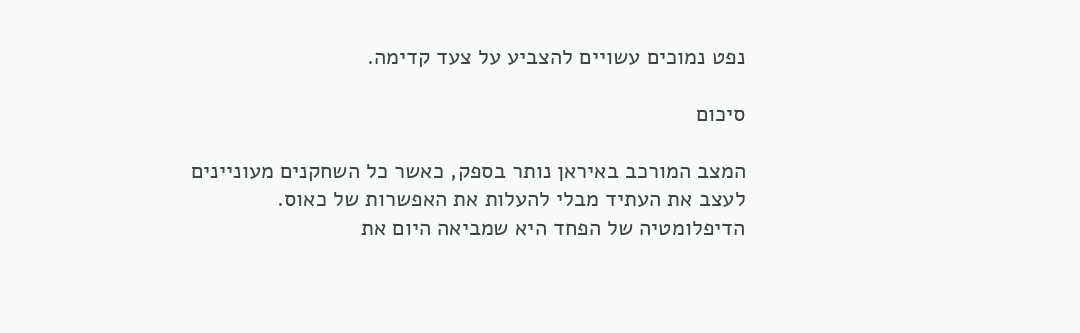נפט נמוכים עשויים להצביע על צעד קדימה.

סיכום

המצב המורכב באיראן נותר בספק, כאשר כל השחקנים מעוניינים לעצב את העתיד מבלי להעלות את האפשרות של כאוס. הדיפלומטיה של הפחד היא שמביאה היום את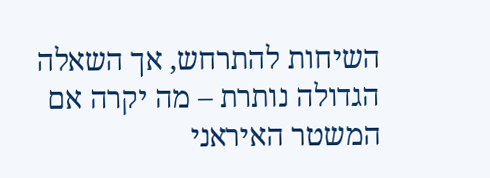השיחות להתרחש, אך השאלה הגדולה נותרת – מה יקרה אם המשטר האיראני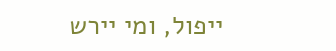ייפול, ומי יירש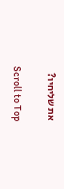את שליחיו?

Scroll to Top